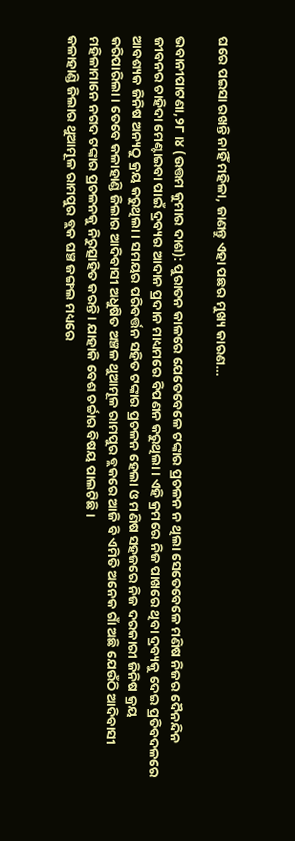ଘରେ ପଇସା ରଖନ୍ତି ନାହିଁ ମହିଳା, ଜାଣନ୍ତୁ ଏହା ପଛର ମୁଖ୍ୟ କାରଣ…

ଭବାନୀପାଟଣା,୨୮।୪ (ଉତ୍ତମ କୁମାର ଦାଶ): ପୁରାତନ କାଳରେ ଯେତେବେଳେ ଟଙ୍କାର ପ୍ରଚଳନ ନ ଥିଲା ସେତେବେଳେ ମଣିଷ ନିଜର ଦୈନନ୍ଦିନ ଜୀବନର ଚାହିଦା ମେଣ୍ଟାଇବା ପାଇଁ ଦ୍ରବ୍ୟର ଆଦାନ ପ୍ରଦାନ ମାଧ୍ୟମରେ ବିପଣନ କରୁଥିଲା। ଏହି କ୍ରମରେ ନିଜ ପାଖରେ ଥିବା ଦ୍ରବ୍ୟକୁ ଦେଇ ପ୍ରତିବଦଳରେ ଆବଶ୍ୟକ ଜିନିଷ ଅନ୍ୟଠୁ କ୍ରୟ କରୁଥିଲା। ସମୟର ପରିବର୍ତ୍ତନ ସହିତ ଟଙ୍କାର ପ୍ରଚଳନ ହେଲା ଓ ମଣିଷ ସହଜରେ ନିଜ ଦରକାରୀ ଜିନିଷ କ୍ରୟ କରିପାରିଲା। ତେବେ କଳାହାଣ୍ଡି ଜିଲାର ଆଦିବାସୀ ଅଧୁଷିତ ଅଞ୍ଚଳ ଥୁଆମୂଳ ରାମପୁର ବ୍ଲକରେ ଆଜି ବି ଏମିତି ଅନେକ ଗାଁ ଅଛି ଯେଉଁଠି ଆଦିବାସୀ ମହିଳାମାନେ ନଗଦ ଟଙ୍କାର ପ୍ରଚଳନକୁ ନିରୁତ୍ସାହିତ କରନ୍ତି। ଯାହାକି ବେଶ ଚର୍ଚ୍ଚାର ବିଷୟ ପାଲଟିଛି।
କଳାହାଣ୍ଡି ଜିଲାର ଥୁଆମୂଳ ରାମପୁର ବ୍ଲକ ଘଞ୍ଚ ଜଙ୍ଗଲ ମଧ୍ୟରେ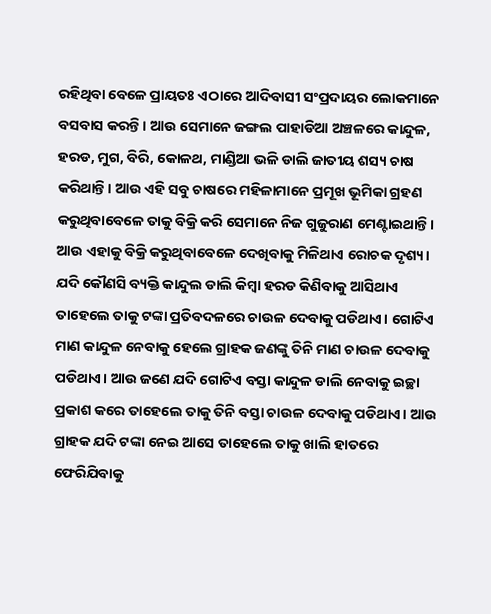ରହିଥିବା ବେଳେ ପ୍ରାୟତଃ ଏଠାରେ ଆଦିବାସୀ ସଂପ୍ରଦାୟର ଲୋକମାନେ ବସବାସ କରନ୍ତି। ଆଉ ସେମାନେ ଜଙ୍ଗଲ ପାହାଡିଆ ଅଞ୍ଚଳରେ କାନ୍ଦୁଳ, ହରଡ, ମୁଗ, ବିରି, କୋଳଥ, ମାଣ୍ଡିଆ ଭଳି ଡାଲି ଜାତୀୟ ଶସ୍ୟ ଚାଷ କରିଥାନ୍ତି। ଆଉ ଏହି ସବୁ ଚାଷରେ ମହିଳାମାନେ ପ୍ରମୂଖ ଭୂମିକା ଗ୍ରହଣ କରୁଥିବାବେଳେ ତାକୁ ବିକ୍ରି କରି ସେମାନେ ନିଜ ଗୁଜୁରାଣ ମେଣ୍ଟାଇଥାନ୍ତି। ଆଉ ଏହାକୁ ବିକ୍ରି କରୁଥିବାବେଳେ ଦେଖିବାକୁ ମିଳିଥାଏ ରୋଚକ ଦୃଶ୍ୟ। ଯଦି କୌଣସି ବ୍ୟକ୍ତି କାନ୍ଦୁଲ ଡାଲି କିମ୍ବା ହରଡ କିଣିବାକୁ ଆସିଥାଏ ତାହେଲେ ତାକୁ ଟଙ୍କା ପ୍ରତିବଦଳରେ ଚାଉଳ ଦେବାକୁ ପଡିଥାଏ। ଗୋଟିଏ ମାଣ କାନ୍ଦୁଳ ନେବାକୁ ହେଲେ ଗ୍ରାହକ ଜଣଙ୍କୁ ତିନି ମାଣ ଚାଉଳ ଦେବାକୁ ପଡିଥାଏ। ଆଉ ଜଣେ ଯଦି ଗୋଟିଏ ବସ୍ତା କାନ୍ଦୁଳ ଡାଲି ନେବାକୁ ଇଚ୍ଛା ପ୍ରକାଶ କରେ ତାହେଲେ ତାକୁ ତିନି ବସ୍ତା ଚାଉଳ ଦେବାକୁ ପଡିଥାଏ। ଆଉ ଗ୍ରାହକ ଯଦି ଟଙ୍କା ନେଇ ଆସେ ତାହେଲେ ତାକୁ ଖାଲି ହାତରେ ଫେରିଯିବାକୁ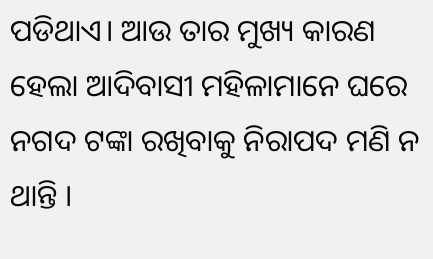ପଡିଥାଏ। ଆଉ ତାର ମୁଖ୍ୟ କାରଣ ହେଲା ଆଦିବାସୀ ମହିଳାମାନେ ଘରେ ନଗଦ ଟଙ୍କା ରଖିବାକୁ ନିରାପଦ ମଣି ନ ଥାନ୍ତି ।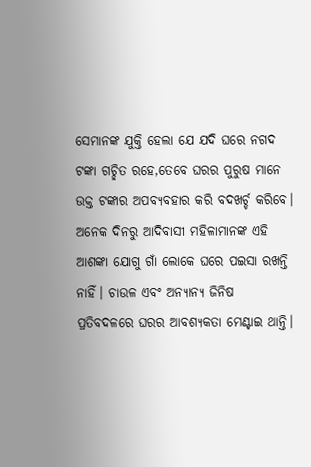ସେମାନଙ୍କ ଯୁକ୍ତି ହେଲା ଯେ ଯଦି ଘରେ ନଗଦ ଟଙ୍କା ଗଚ୍ଛିତ ରହେ,ତେବେ ଘରର ପୁରୁଷ ମାନେ ଉକ୍ତ ଟଙ୍କାର ଅପବ୍ୟବହାର କରି ବଦଖର୍ଚ୍ଚ କରିବେ। ଅନେକ ଦିନରୁ ଆଦିବାସୀ ମହିଳାମାନଙ୍କ ଏହି ଆଶଙ୍କା ଯୋଗୁ ଗାଁ ଲୋକେ ଘରେ ପଇସା ରଖନ୍ତି ନାହିଁ। ଚାଉଳ ଏବଂ ଅନ୍ୟାନ୍ୟ ଜିନିଷ ପ୍ରତିବଦଳରେ ଘରର ଆବଶ୍ୟକତା ମେଣ୍ଟାଇ ଥାନ୍ତି।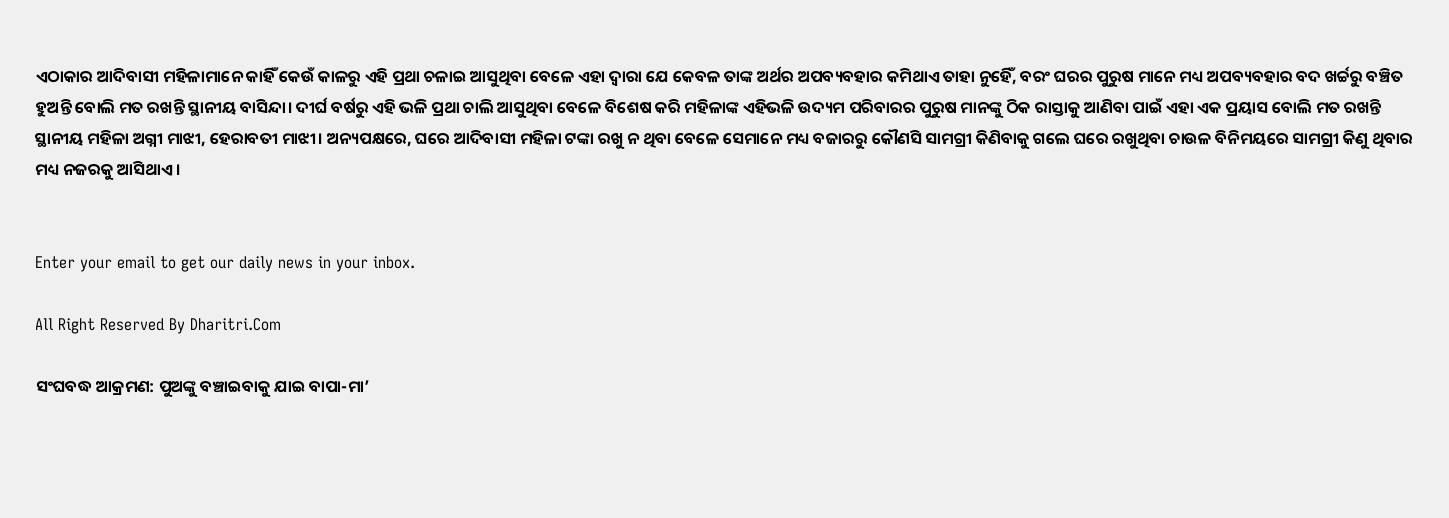ଏଠାକାର ଆଦିବାସୀ ମହିଳାମାନେ କାହିଁ କେଉଁ କାଳରୁ ଏହି ପ୍ରଥା ଚଳାଇ ଆସୁଥିବା ବେଳେ ଏହା ଦ୍ବାରା ଯେ କେବଳ ତାଙ୍କ ଅର୍ଥର ଅପବ୍ୟବହାର କମିଥାଏ ତାହା ନୁହେିଁ, ବରଂ ଘରର ପୁରୁଷ ମାନେ ମଧ୍ୟ ଅପବ୍ୟବହାର ବଦ ଖର୍ଚ୍ଚରୁ ବଞ୍ଚିତ ହୁଅନ୍ତି ବୋଲି ମତ ରଖନ୍ତି ସ୍ଥାନୀୟ ବାସିନ୍ଦା। ଦୀର୍ଘ ବର୍ଷରୁ ଏହି ଭଳି ପ୍ରଥା ଚାଲି ଆସୁଥିବା ବେଳେ ବିଶେଷ କରି ମହିଳାଙ୍କ ଏହିଭଳି ଉଦ୍ୟମ ପରିବାରର ପୁରୁଷ ମାନଙ୍କୁ ଠିକ ରାସ୍ତାକୁ ଆଣିବା ପାଇଁ ଏହା ଏକ ପ୍ରୟାସ ବୋଲି ମତ ରଖନ୍ତି ସ୍ଥାନୀୟ ମହିଳା ଅଗ୍ନୀ ମାଝୀ, ହେରାବତୀ ମାଝୀ। ଅନ୍ୟପକ୍ଷରେ, ଘରେ ଆଦିବାସୀ ମହିଳା ଟଙ୍କା ରଖୁ ନ ଥିବା ବେଳେ ସେମାନେ ମଧ୍ୟ ବଜାରରୁ କୌଣସି ସାମଗ୍ରୀ କିଣିବାକୁ ଗଲେ ଘରେ ରଖୁଥିବା ଚାଉଳ ବିନିମୟରେ ସାମଗ୍ରୀ କିଣୁ ଥିବାର ମଧ୍ୟ ନଜରକୁ ଆସିଥାଏ।


Enter your email to get our daily news in your inbox.

All Right Reserved By Dharitri.Com

ସଂଘବଦ୍ଧ ଆକ୍ରମଣ: ପୁଅଙ୍କୁ ବଞ୍ଚାଇବାକୁ ଯାଇ ବାପା-ମା’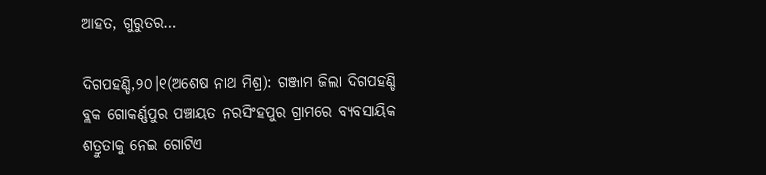ଆହତ, ଗୁରୁତର…

ଦିଗପହଣ୍ଡି,୨୦।୧(ଅଶେଷ ନାଥ ମିଶ୍ର): ଗଞ୍ଜାମ ଜିଲା ଦିଗପହଣ୍ଡି ବ୍ଲକ ଗୋକର୍ଣ୍ଣପୁର ପଞ୍ଚାୟତ ନରସିଂହପୁର ଗ୍ରାମରେ ବ୍ୟବସାୟିକ ଶତ୍ରୁତାକୁ ନେଇ ଗୋଟିଏ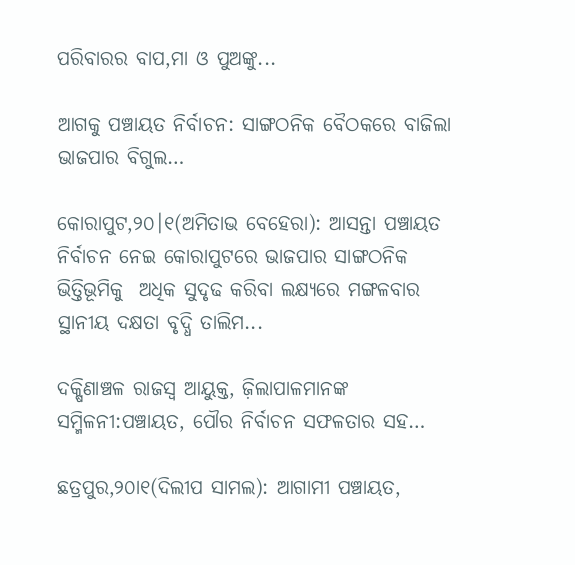ପରିବାରର ବାପ,ମା ଓ ପୁଅଙ୍କୁ...

ଆଗକୁ ପଞ୍ଚାୟତ ନିର୍ବାଚନ: ସାଙ୍ଗଠନିକ ବୈଠକରେ ବାଜିଲା ଭାଜପାର ବିଗୁଲ…

କୋରାପୁଟ,୨୦।୧(ଅମିତାଭ ବେହେରା): ଆସନ୍ତା ପଞ୍ଚାୟତ ନିର୍ବାଚନ ନେଇ କୋରାପୁଟରେ ଭାଜପାର ସାଙ୍ଗଠନିକ  ଭିତ୍ତିଭୂମିକୁ  ଅଧିକ ସୁଦୃଢ କରିବା ଲକ୍ଷ୍ୟରେ ମଙ୍ଗଳବାର ସ୍ଥାନୀୟ ଦକ୍ଷତା ବୃଦ୍ଧି ତାଲିମ...

ଦକ୍ଷିଣାଞ୍ଚଳ ରାଜସ୍ବ ଆୟୁକ୍ତ, ଜ଼ିଲାପାଳମାନଙ୍କ ସମ୍ମିଳନୀ:ପଞ୍ଚାୟତ, ପୌର ନିର୍ବାଚନ ସଫଳତାର ସହ…

ଛତ୍ରପୁର,୨୦ା୧(ଦିଲୀପ ସାମଲ): ଆଗାମୀ ପଞ୍ଚାୟତ,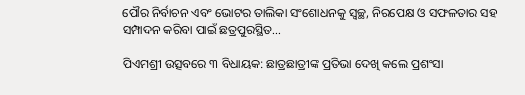ପୌର ନିର୍ବାଚନ ଏବଂ ଭୋଟର ତାଲିକା ସଂଶୋଧନକୁ ସ୍ବଚ୍ଛ, ନିରପେକ୍ଷ ଓ ସଫଳତାର ସହ ସମ୍ପାଦନ କରିବା ପାଇଁ ଛତ୍ରପୁରସ୍ଥିତ...

ପିଏମଶ୍ରୀ ଉତ୍ସବରେ ୩ ବିଧାୟକ: ଛାତ୍ରଛାତ୍ରୀଙ୍କ ପ୍ରତିଭା ଦେଖି କଲେ ପ୍ରଶଂସା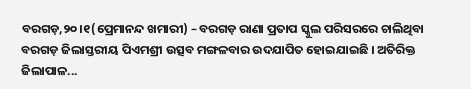ବରଗଡ଼,୨୦।୧(ପ୍ରେମାନନ୍ଦ ଖମାରୀ) – ବରଗଡ଼ ରାଣା ପ୍ରତାପ ସ୍କୁଲ ପରିସରରେ ଚାଲିଥିବା ବରଗଡ଼ ଜିଲାସ୍ତରୀୟ ପିଏମଶ୍ରୀ ଉତ୍ସବ ମଙ୍ଗଳବାର ଉଦଯାପିତ ହୋଇଯାଇଛି । ଅତିରିକ୍ତ ଜିଲାପାଳ...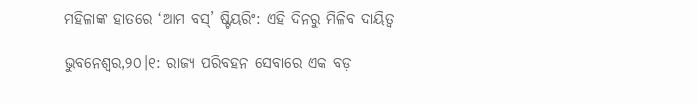ମହିଳାଙ୍କ ହାତରେ ‘ଆମ ବସ୍’ ଷ୍ଟିୟରିଂ: ଏହି ଦିନରୁ ମିଳିବ ଦାୟିତ୍ୱ

ଭୁବନେଶ୍ୱର,୨୦।୧: ରାଜ୍ୟ ପରିବହନ ସେବାରେ ଏକ ବଡ଼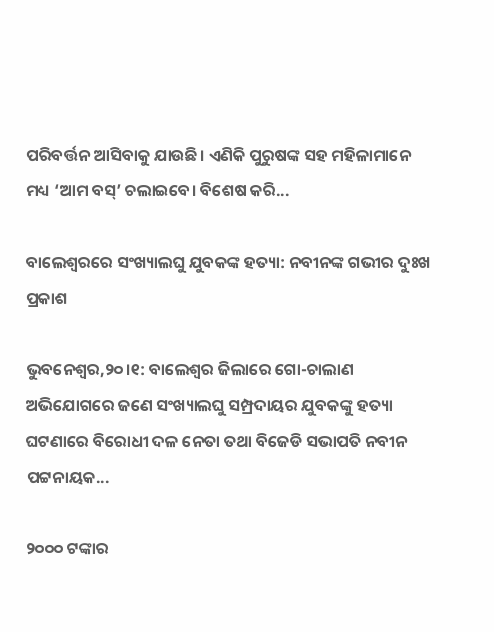ପରିବର୍ତ୍ତନ ଆସିବାକୁ ଯାଉଛି। ଏଣିକି ପୁରୁଷଙ୍କ ସହ ମହିଳାମାନେ ମଧ୍ୟ ‘ଆମ ବସ୍’ ଚଲାଇବେ। ବିଶେଷ କରି...

ବାଲେଶ୍ୱରରେ ସଂଖ୍ୟାଲଘୁ ଯୁବକଙ୍କ ହତ୍ୟା: ନବୀନଙ୍କ ଗଭୀର ଦୁଃଖ ପ୍ରକାଶ

ଭୁବନେଶ୍ୱର,୨୦।୧: ବାଲେଶ୍ୱର ଜିଲାରେ ଗୋ-ଚାଲାଣ ଅଭିଯୋଗରେ ଜଣେ ସଂଖ୍ୟାଲଘୁ ସମ୍ପ୍ରଦାୟର ଯୁବକଙ୍କୁ ହତ୍ୟା ଘଟଣାରେ ବିରୋଧୀ ଦଳ ନେତା ତଥା ବିଜେଡି ସଭାପତି ନବୀନ ପଟ୍ଟନାୟକ...

୨୦୦୦ ଟଙ୍କାର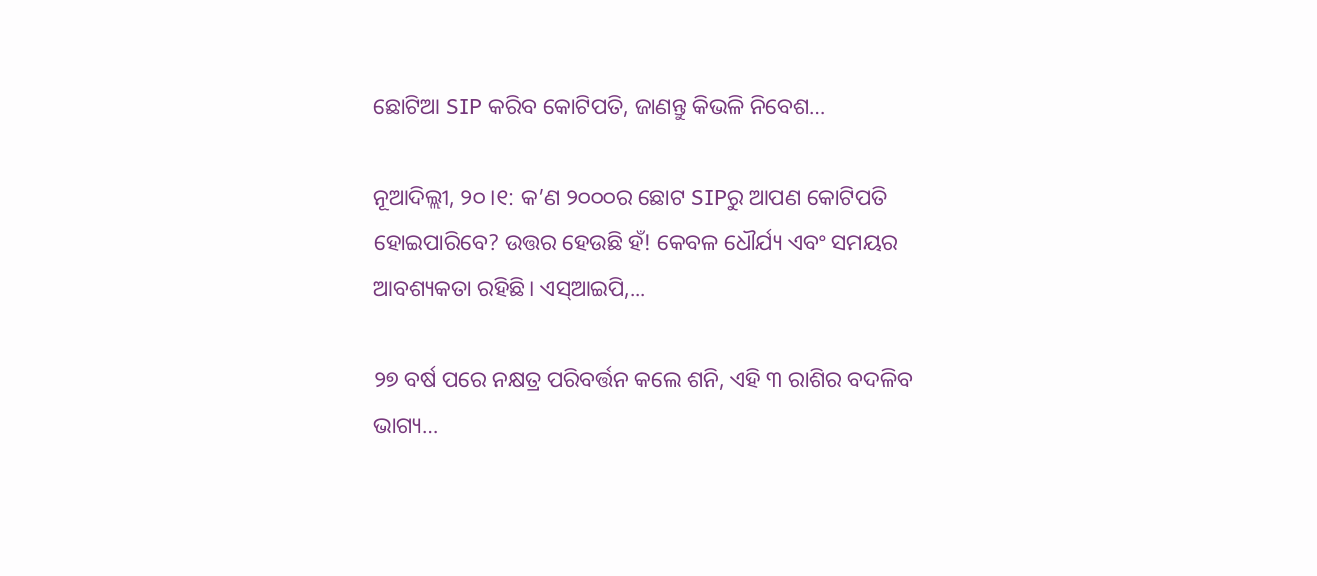ଛୋଟିଆ SIP କରିବ କୋଟିପତି, ଜାଣନ୍ତୁ କିଭଳି ନିବେଶ…

ନୂଆଦିଲ୍ଲୀ, ୨୦।୧: କ’ଣ ୨୦୦୦ର ଛୋଟ SIPରୁ ଆପଣ କୋଟିପତି ହୋଇପାରିବେ? ଉତ୍ତର ହେଉଛି ହଁ! କେବଳ ଧୌର୍ଯ୍ୟ ଏବଂ ସମୟର ଆବଶ୍ୟକତା ରହିଛି। ଏସ୍‌ଆଇପି,...

୨୭ ବର୍ଷ ପରେ ନକ୍ଷତ୍ର ପରିବର୍ତ୍ତନ କଲେ ଶନି, ଏହି ୩ ରାଶିର ବଦଳିବ ଭାଗ୍ୟ…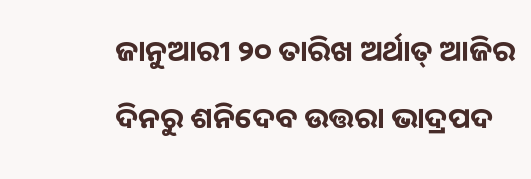ଜାନୁଆରୀ ୨୦ ତାରିଖ ଅର୍ଥାତ୍ ଆଜିର ଦିନରୁ ଶନିଦେବ ଉତ୍ତରା ଭାଦ୍ରପଦ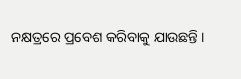ନକ୍ଷତ୍ରରେ ପ୍ରବେଶ କରିବାକୁ ଯାଉଛନ୍ତି ।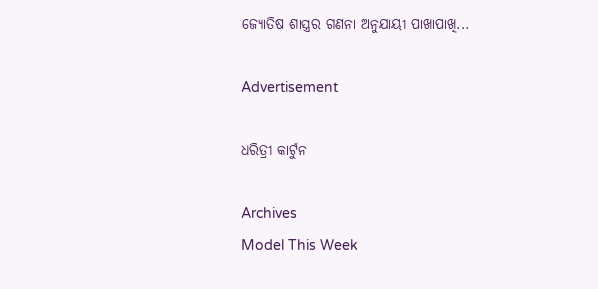ଜ୍ୟୋତିଷ ଶାସ୍ତ୍ରର ଗଣନା ଅନୁଯାୟୀ ପାଖାପାଖି...

Advertisement

ଧରିତ୍ରୀ କାର୍ଟୁନ

Archives
Model This Week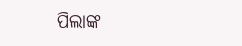ପିଲାଙ୍କ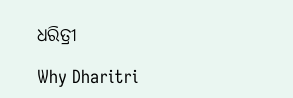ଧରିତ୍ରୀ

Why Dharitri